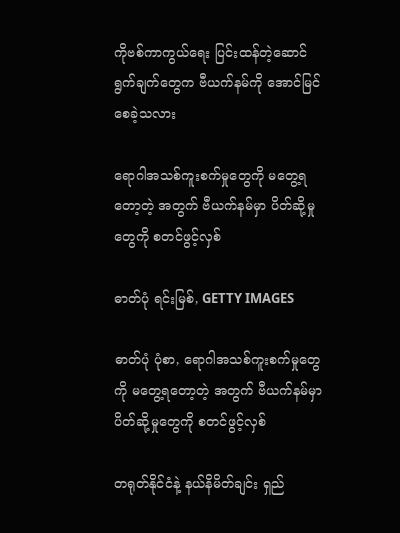ကိုဗစ်ကာကွယ်ရေး ပြင်းထန်တဲ့ဆောင်ရွက်ချက်တွေက ဗီယက်နမ်ကို အောင်မြင်စေခဲ့သလား

ရောဂါအသစ်ကူးစက်မှုတွေကို မတွေ့ရတော့တဲ့ အတွက် ဗီယက်နမ်မှာ ပိတ်ဆို့မှုတွေကို စတင်ဖွင့်လှစ်

ဓာတ်ပုံ ရင်းမြစ်, GETTY IMAGES

ဓာတ်ပုံ ပုံစာ, ရောဂါအသစ်ကူးစက်မှုတွေကို မတွေ့ရတော့တဲ့ အတွက် ဗီယက်နမ်မှာ ပိတ်ဆို့မှုတွေကို စတင်ဖွင့်လှစ်

တရုတ်နိုင်ငံနဲ့ နယ်နိမိတ်ချင်း ရှည်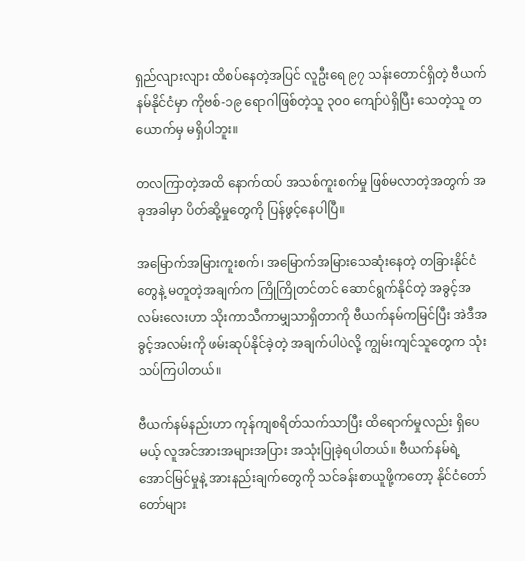ရှည်လျားလျား ထိစပ်နေတဲ့အပြင် လူဦးရေ ၉၇ သန်းတောင်ရှိတဲ့ ဗီယက်နမ်နိုင်ငံမှာ ကိုဗစ်-၁၉ ရောဂါဖြစ်တဲ့သူ ၃၀၀ ကျော်ပဲရှိပြီး သေတဲ့သူ တယောက်မှ မရှိပါဘူး။

တလကြာတဲ့အထိ နောက်ထပ် အသစ်ကူးစက်မှု ဖြစ်မလာတဲ့အတွက် အခုအခါမှာ ပိတ်ဆို့မှုတွေကို ပြန်ဖွင့်နေပါပြီ။

အမြောက်အမြားကူးစက်၊ အမြောက်အမြားသေဆုံးနေတဲ့ တခြားနိုင်ငံတွေနဲ့ မတူတဲ့အချက်က ကြိုကြိုတင်တင် ဆောင်ရွက်နိုင်တဲ့ အခွင့်အလမ်းလေးဟာ သိုးကာသီကာမျှသာရှိတာကို ဗီယက်နမ်ကမြင်ပြီး အဲဒီအခွင့်အလမ်းကို ဖမ်းဆုပ်နိုင်ခဲ့တဲ့ အချက်ပါပဲလို့ ကျွမ်းကျင်သူတွေက သုံးသပ်ကြပါတယ်။

ဗီယက်နမ်နည်းဟာ ကုန်ကျစရိတ်သက်သာပြီး ထိရောက်မှုလည်း ရှိပေမယ့် လူအင်အားအများအပြား အသုံးပြုခဲ့ရပါတယ်။ ဗီယက်နမ်ရဲ့ အောင်မြင်မှုနဲ့ အားနည်းချက်တွေကို သင်ခန်းစာယူဖို့ကတော့ နိုင်ငံတော်တော်များ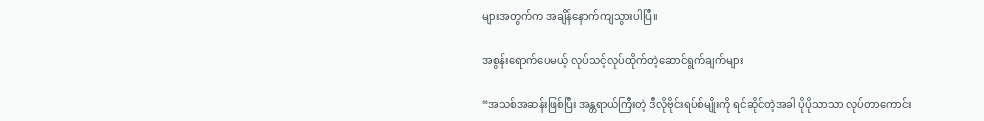များအတွက်က အချိန်နောက်ကျသွားပါပြီ။

အစွန်းရောက်ပေမယ့် လုပ်သင့်လုပ်ထိုက်တဲ့ဆောင်ရွက်ချက်များ

“အသစ်အဆန်းဖြစ်ပြီး အန္တရာယ်ကြီးတဲ့ ဒီလိုဗိုင်းရပ်စ်မျိုးကို ရင်ဆိုင်တဲ့အခါ ပိုပိုသာသာ လုပ်တာကောင်း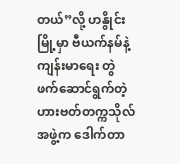တယ်”လို့ ဟနွိုင်းမြို့မှာ ဗီယက်နမ်နဲ့ ကျန်းမာရေး တွဲဖက်ဆောင်ရွက်တဲ့ ဟားဗတ်တက္ကသိုလ်အဖွဲ့က ဒေါက်တာ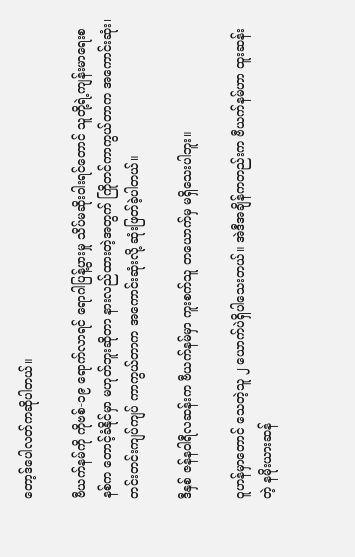တော့ဒ်ပေါလတ်ကဆိုပါတယ်။

ဗီယက်နမ်ကို ကိုဗစ်-၁၉ ရောက်လာရင် ရောဂါပြန့်ပွားမှု သိပ်မဆိုးဝါးရင်တောင် သူတို့ရဲ့ကျန်းမာရေးစနစ်က တောင့်ခံနိုင်မှာ မဟုတ်ဘူးဆိုတာ နားလည်ထားတဲ့အတွက် ကြိုတင်ကာကွယ်တာက အကောင်းဆုံး၊ တင်းတင်းကျပ်ကျပ် ကာကွယ်တာက အကောင်းဆုံးလို့ ဆုံးဖြတ်ခဲ့ပါတယ်။

ဒီနှစ် ဇန်နဝါရီလဆန်းက ဗီယက်နမ်မှာ ကူးစက်သူ တယောက်မှ မရှိသေးပါဘူး။

ဝူဟန်မှာတောင် သေတဲ့သူ ၂ ယောက်ပဲရှိပါသေးတယ်။ အဲဒီအချိန်ကတည်းက ဗီယက်နမ်ဟာ ထူးဆန်းတဲ့ နမိုးယားဆန်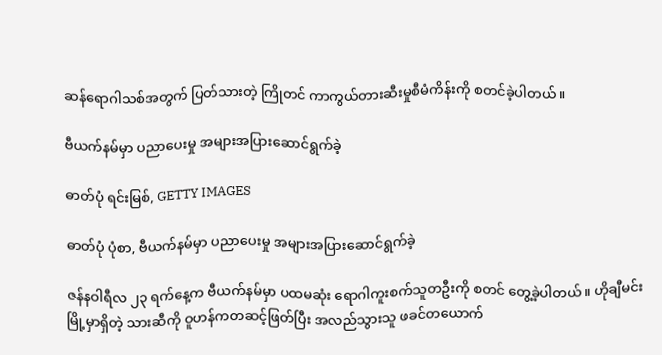ဆန်ရောဂါသစ်အတွက် ပြတ်သားတဲ့ ကြိုတင် ကာကွယ်တားဆီးမှုစီမံကိန်းကို စတင်ခဲ့ပါတယ်။

ဗီယက်နမ်မှာ ပညာပေးမှု အများအပြားဆောင်ရွက်ခဲ့

ဓာတ်ပုံ ရင်းမြစ်, GETTY IMAGES

ဓာတ်ပုံ ပုံစာ, ဗီယက်နမ်မှာ ပညာပေးမှု အများအပြားဆောင်ရွက်ခဲ့

ဇန်နဝါရီလ ၂၃ ရက်နေ့က ဗီယက်နမ်မှာ ပထမဆုံး ရောဂါကူးစက်သူတဦးကို စတင် တွေ့ခဲ့ပါတယ်။ ဟိုချီမင်းမြို့မှာရှိတဲ့ သားဆီကို ဝူဟန်ကတဆင့်ဖြတ်ပြီး အလည်သွားသူ ဖခင်တယောက်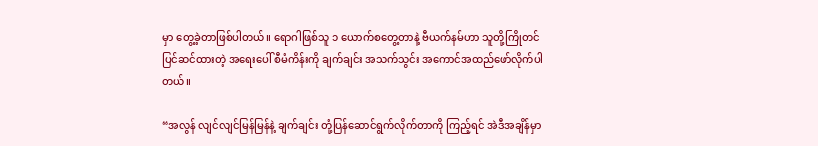မှာ တွေ့ခဲ့တာဖြစ်ပါတယ်။ ရောဂါဖြစ်သူ ၁ ယောက်စတွေ့တာနဲ့ ဗီယက်နမ်ဟာ သူတို့ကြိုတင်ပြင်ဆင်ထားတဲ့ အရေးပေါ် စီမံကိန်းကို ချက်ချင်း အသက်သွင်း အကောင်အထည်ဖော်လိုက်ပါတယ်။

“အလွန် လျင်လျင်မြန်မြန်နဲ့ ချက်ချင်း တုံ့ပြန်ဆောင်ရွက်လိုက်တာကို ကြည့်ရင် အဲဒီအချိန်မှာ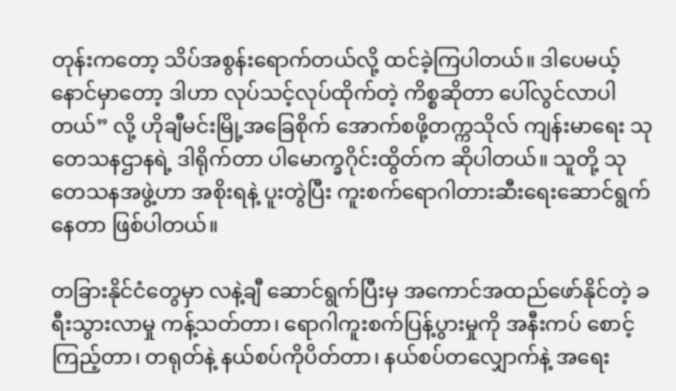တုန်းကတော့ သိပ်အစွန်းရောက်တယ်လို့ ထင်ခဲ့ကြပါတယ်။ ဒါပေမယ့် နောင်မှာတော့ ဒါဟာ လုပ်သင့်လုပ်ထိုက်တဲ့ ကိစ္စဆိုတာ ပေါ်လွင်လာပါတယ်” လို့ ဟိုချီမင်းမြို့အခြေစိုက် အောက်စဖို့တက္ကသိုလ် ကျန်းမာရေး သုတေသနဌာနရဲ့ ဒါရိုက်တာ ပါမောက္ခဂိုင်းထွိတ်က ဆိုပါတယ်။ သူတို့ သုတေသနအဖွဲ့ဟာ အစိုးရနဲ့ ပူးတွဲပြီး ကူးစက်ရောဂါတားဆီးရေးဆောင်ရွက်နေတာ ဖြစ်ပါတယ်။

တခြားနိုင်ငံတွေမှာ လနဲ့ချီ ဆောင်ရွက်ပြီးမှ အကောင်အထည်ဖော်နိုင်တဲ့ ခရီးသွားလာမှု ကန့်သတ်တာ၊ ရောဂါကူးစက်ပြန့်ပွားမှုကို အနီးကပ် စောင့်ကြည့်တာ၊ တရုတ်နဲ့ နယ်စပ်ကိုပိတ်တာ၊ နယ်စပ်တလျှောက်နဲ့ အရေး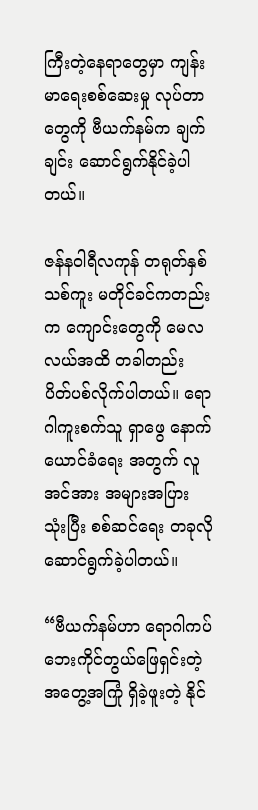ကြီးတဲ့နေရာတွေမှာ ကျန်းမာရေးစစ်ဆေးမှု လုပ်တာတွေကို ဗီယက်နမ်က ချက်ချင်း ဆောင်ရွက်နိုင်ခဲ့ပါတယ်။

ဇန်နဝါရီလကုန် တရုတ်နှစ်သစ်ကူး မတိုင်ခင်ကတည်းက ကျောင်းတွေကို မေလလယ်အထိ တခါတည်း ပိတ်ပစ်လိုက်ပါတယ်။ ရောဂါကူးစက်သူ ရှာဖွေ နောက်ယောင်ခံရေး အတွက် လူအင်အား အများအပြား သုံးပြီး စစ်ဆင်ရေး တခုလို ဆောင်ရွက်ခဲ့ပါတယ်။

“ဗီယက်နမ်ဟာ ရောဂါကပ်ဘေးကိုင်တွယ်ဖြေရှင်းတဲ့ အတွေ့အကြုံ ရှိခဲ့ဖူးတဲ့ နိုင်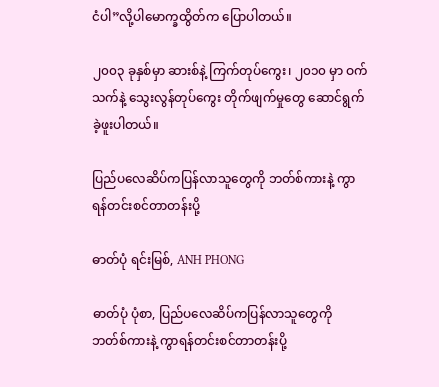ငံပါ”လို့ပါမောက္ခထွိတ်က ပြောပါတယ်။

၂၀၀၃ ခုနှစ်မှာ ဆားစ်နဲ့ ကြက်တုပ်ကွေး၊ ၂၀၁၀ မှာ ဝက်သက်နဲ့ သွေးလွန်တုပ်ကွေး တိုက်ဖျက်မှုတွေ ဆောင်ရွက်ခဲ့ဖူးပါတယ်။

ပြည်ပလေဆိပ်ကပြန်လာသူတွေကို ဘတ်စ်ကားနဲ့ ကွာရန်တင်းစင်တာတန်းပို့

ဓာတ်ပုံ ရင်းမြစ်, ANH PHONG

ဓာတ်ပုံ ပုံစာ, ပြည်ပလေဆိပ်ကပြန်လာသူတွေကို ဘတ်စ်ကားနဲ့ ကွာရန်တင်းစင်တာတန်းပို့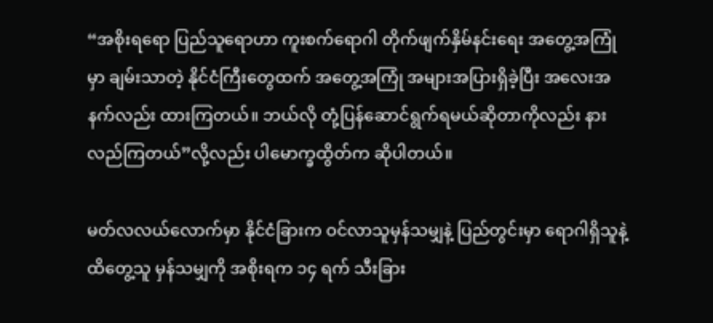“အစိုးရရော ပြည်သူရောဟာ ကူးစက်ရောဂါ တိုက်ဖျက်နှိမ်နင်းရေး အတွေ့အကြုံမှာ ချမ်းသာတဲ့ နိုင်ငံကြီးတွေထက် အတွေ့အကြုံ အများအပြားရှိခဲ့ပြီး အလေးအနက်လည်း ထားကြတယ်။ ဘယ်လို တုံ့ပြန်ဆောင်ရွက်ရမယ်ဆိုတာကိုလည်း နားလည်ကြတယ်”လို့လည်း ပါမောက္ခထွိတ်က ဆိုပါတယ်။

မတ်လလယ်လောက်မှာ နိုင်ငံခြားက ဝင်လာသူမှန်သမျှနဲ့ ပြည်တွင်းမှာ ရောဂါရှိသူနဲ့ ထိတွေ့သူ မှန်သမျှကို အစိုးရက ၁၄ ရက် သီးခြား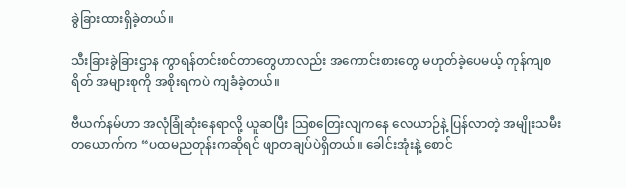ခွဲခြားထားရှိခဲ့တယ်။

သီးခြားခွဲခြားဌာန ကွာရန်တင်းစင်တာတွေဟာလည်း အကောင်းစားတွေ မဟုတ်ခဲ့ပေမယ့် ကုန်ကျစရိတ် အများစုကို အစိုးရကပဲ ကျခံခဲ့တယ်။

ဗီယက်နမ်ဟာ အလုံခြုံဆုံးနေရာလို့ ယူဆပြီး သြစတြေးလျကနေ လေယာဉ်နဲ့ ပြန်လာတဲ့ အမျိုးသမီးတယောက်က “ပထမညတုန်းကဆိုရင် ဖျာတချပ်ပဲရှိတယ်။ ခေါင်းအုံးနဲ့ စောင်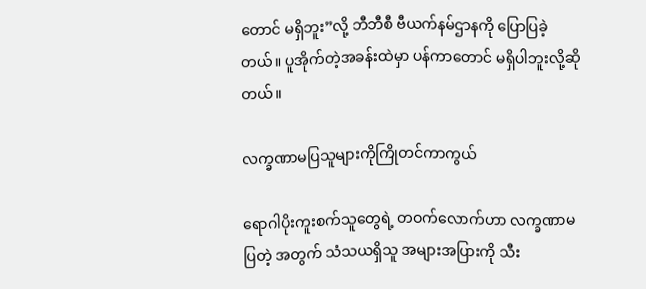တောင် မရှိဘူး”လို့ ဘီဘီစီ ဗီယက်နမ်ဌာနကို ပြောပြခဲ့တယ်။ ပူအိုက်တဲ့အခန်းထဲမှာ ပန်ကာတောင် မရှိပါဘူးလို့ဆိုတယ်။

လက္ခဏာမပြသူများကိုကြိုတင်ကာကွယ်

ရောဂါပိုးကူးစက်သူတွေရဲ့ တဝက်လောက်ဟာ လက္ခဏာမပြတဲ့ အတွက် သံသယရှိသူ အများအပြားကို သီး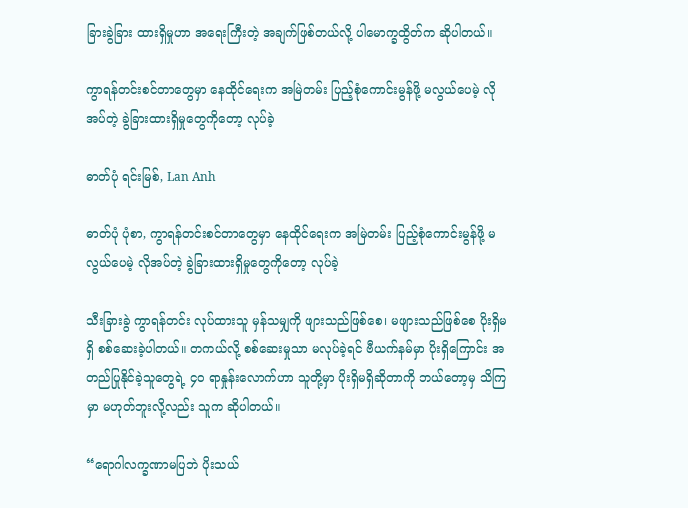ခြားခွဲခြား ထားရှိမှုဟာ အရေးကြီးတဲ့ အချက်ဖြစ်တယ်လို့ ပါမောက္ခထွိတ်က ဆိုပါတယ်။

ကွာရန်တင်းစင်တာတွေမှာ နေထိုင်ရေးက အမြဲတမ်း ပြည့်စုံကောင်းမွန်ဖို့ မလွယ်ပေမဲ့ လိုအပ်တဲ့ ခွဲခြားထားရှိမှုတွေကိုတော့ လုပ်ခဲ့

ဓာတ်ပုံ ရင်းမြစ်, Lan Anh

ဓာတ်ပုံ ပုံစာ, ကွာရန်တင်းစင်တာတွေမှာ နေထိုင်ရေးက အမြဲတမ်း ပြည့်စုံကောင်းမွန်ဖို့ မလွယ်ပေမဲ့ လိုအပ်တဲ့ ခွဲခြားထားရှိမှုတွေကိုတော့ လုပ်ခဲ့

သီးခြားခွဲ ကွာရန်တင်း လုပ်ထားသူ မှန်သမျှကို ဖျားသည်ဖြစ်စေ၊ မဖျားသည်ဖြစ်စေ ပိုးရှိမရှိ စစ်ဆေးခဲ့ပါတယ်။ တကယ်လို့ စစ်ဆေးမှုသာ မလုပ်ခဲ့ရင် ဗီယက်နမ်မှာ ပိုးရှိကြောင်း အတည်ပြုနိုင်ခဲ့သူတွေရဲ့ ၄၀ ရာနှုန်းလောက်ဟာ သူတို့မှာ ပိုးရှိမရှိဆိုတာကို ဘယ်တော့မှ သိကြမှာ မဟုတ်ဘူးလို့လည်း သူက ဆိုပါတယ်။

“ရောဂါလက္ခဏာမပြဘဲ ပိုးသယ်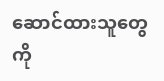ဆောင်ထားသူတွေကို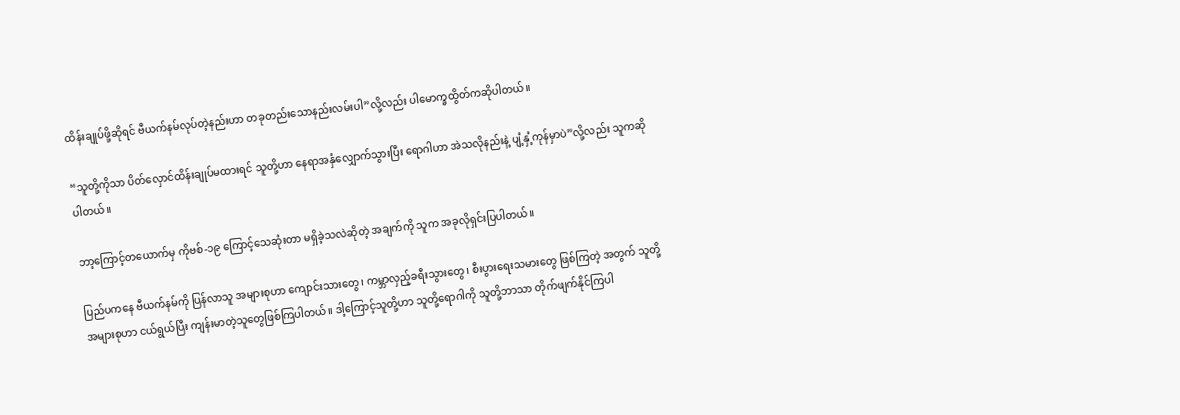ထိန်းချုပ်ဖို့ဆိုရင် ဗီယက်နမ်လုပ်တဲ့နည်းဟာ တခုတည်းသောနည်းလမ်းပါ”လို့လည်း ပါမောက္ခထွိတ်ကဆိုပါတယ်။

“သူတို့ကိုသာ ပိတ်လှောင်ထိန်းချုပ်မထားရင် သူတို့ဟာ နေရာအနှံလျှောက်သွားပြီး ရောဂါဟာ အဲသလိုနည်းနဲ့ ပျံ့နှံ့ကုန်မှာပဲ”လို့လည်း သူကဆိုပါတယ်။

ဘာ့ကြောင့်တယောက်မှ ကိုဗစ်-၁၉ ကြောင့်သေဆုံးတာ မရှိခဲ့သလဲဆိုတဲ့ အချက်ကို သူက အခုလိုရှင်းပြပါတယ်။

ပြည်ပကနေ ဗီယက်နမ်ကို ပြန်လာသူ အများစုဟာ ကျောင်းသားတွေ၊ ကမ္ဘာလှည့်ခရီးသွားတွေ၊ စီးပွားရေးသမားတွေ ဖြစ်ကြတဲ့ အတွက် သူတို့အများစုဟာ ငယ်ရွယ်ပြီး ကျန်းမာတဲ့သူတွေဖြစ်ကြပါတယ်။ ဒါ့ကြောင့်သူတို့ဟာ သူတို့ရောဂါကို သူတို့ဘာသာ တိုက်ဖျက်နိုင်ကြပါ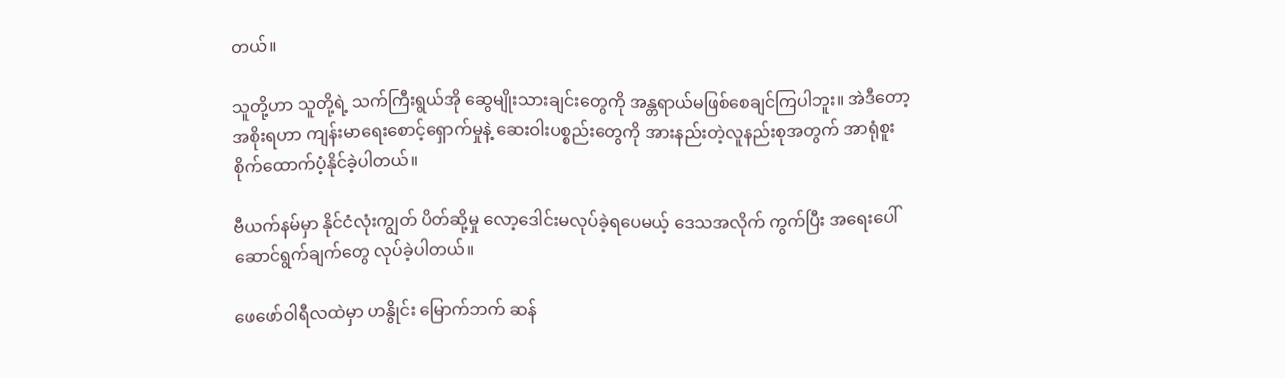တယ်။

သူတို့ဟာ သူတို့ရဲ့ သက်ကြီးရွယ်အို ဆွေမျိုးသားချင်းတွေကို အန္တရာယ်မဖြစ်စေချင်ကြပါဘူး။ အဲဒီတော့ အစိုးရဟာ ကျန်းမာရေးစောင့်ရှောက်မှုနဲ့ ဆေးဝါးပစ္စည်းတွေကို အားနည်းတဲ့လူနည်းစုအတွက် အာရုံစူးစိုက်ထောက်ပံ့နိုင်ခဲ့ပါတယ်။

ဗီယက်နမ်မှာ နိုင်ငံလုံးကျွတ် ပိတ်ဆို့မှု လော့ဒေါင်းမလုပ်ခဲ့ရပေမယ့် ဒေသအလိုက် ကွက်ပြီး အရေးပေါ်ဆောင်ရွက်ချက်တွေ လုပ်ခဲ့ပါတယ်။

ဖေဖော်ဝါရီလထဲမှာ ဟနွိုင်း မြောက်ဘက် ဆန်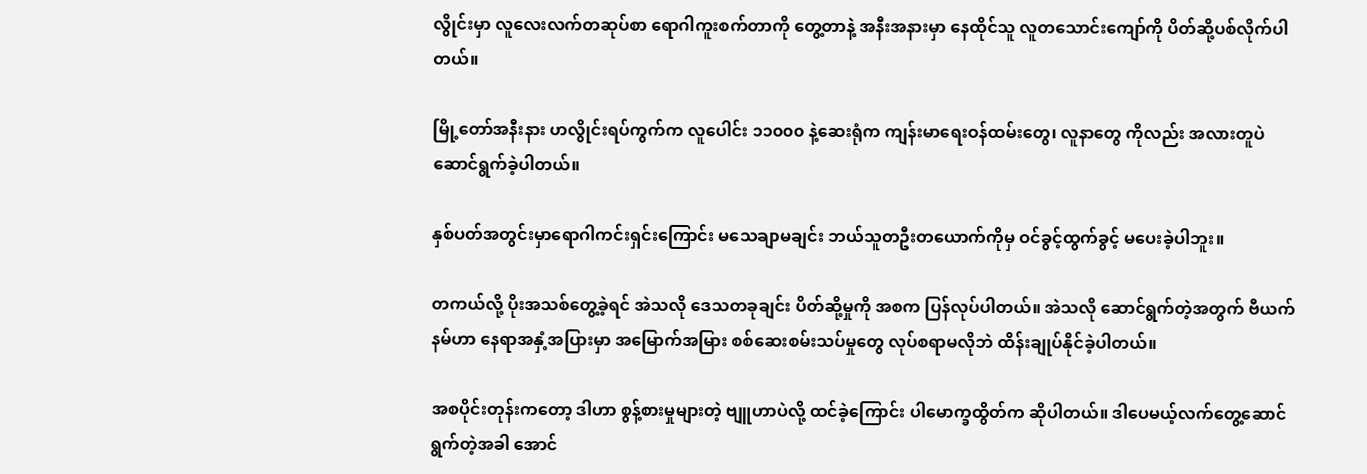လွိုင်းမှာ လူလေးလက်တဆုပ်စာ ရောဂါကူးစက်တာကို တွေ့တာနဲ့ အနီးအနားမှာ နေထိုင်သူ လူတသောင်းကျော်ကို ပိတ်ဆို့ပစ်လိုက်ပါတယ်။

မြို့တော်အနီးနား ဟလွိုင်းရပ်ကွက်က လူပေါင်း ၁၁၀၀၀ နဲ့ဆေးရုံက ကျန်းမာရေးဝန်ထမ်းတွေ၊ လူနာတွေ ကိုလည်း အလားတူပဲ ဆောင်ရွက်ခဲ့ပါတယ်။

နှစ်ပတ်အတွင်းမှာရောဂါကင်းရှင်းကြောင်း မသေချာမချင်း ဘယ်သူတဦးတယောက်ကိုမှ ဝင်ခွင့်ထွက်ခွင့် မပေးခဲ့ပါဘူး။

တကယ်လို့ ပိုးအသစ်တွေ့ခဲ့ရင် အဲသလို ဒေသတခုချင်း ပိတ်ဆို့မှုကို အစက ပြန်လုပ်ပါတယ်။ အဲသလို ဆောင်ရွက်တဲ့အတွက် ဗီယက်နမ်ဟာ နေရာအနှံ့အပြားမှာ အမြောက်အမြား စစ်ဆေးစမ်းသပ်မှုတွေ လုပ်စရာမလိုဘဲ ထိန်းချုပ်နိုင်ခဲ့ပါတယ်။

အစပိုင်းတုန်းကတော့ ဒါဟာ စွန့်စားမှုများတဲ့ ဗျူဟာပဲလို့ ထင်ခဲ့ကြောင်း ပါမောက္ခထွိတ်က ဆိုပါတယ်။ ဒါပေမယ့်လက်တွေ့ဆောင်ရွက်တဲ့အခါ အောင်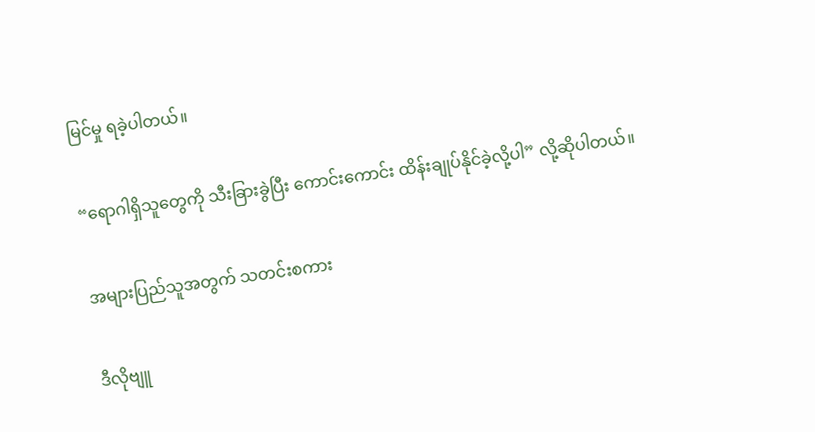မြင်မှု ရခဲ့ပါတယ်။

“ရောဂါရှိသူတွေကို သီးခြားခွဲပြီး ကောင်းကောင်း ထိန်းချုပ်နိုင်ခဲ့လို့ပါ” လို့ဆိုပါတယ်။

အများပြည်သူအတွက် သတင်းစကား

ဒီလိုဗျူ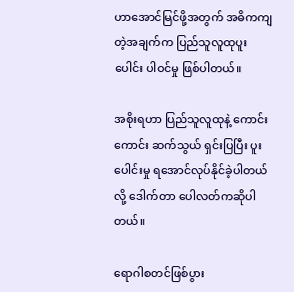ဟာအောင်မြင်ဖို့အတွက် အဓိကကျတဲ့အချက်က ပြည်သူလူထုပူးပေါင်း ပါဝင်မှု ဖြစ်ပါတယ်။

အစိုးရဟာ ပြည်သူလူထုနဲ့ ကောင်းကောင်း ဆက်သွယ် ရှင်းပြပြီး ပူးပေါင်းမှု ရအောင်လုပ်နိုင်ခဲ့ပါတယ်လို့ ဒေါက်တာ ပေါလတ်ကဆိုပါတယ်။

ရောဂါစတင်ဖြစ်ပွား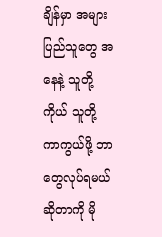ချိန်မှာ အများပြည်သူတွေ အနေနဲ့ သူတို့ကိုယ် သူတို့ ကာကွယ်ဖို့ ဘာတွေလုပ်ရမယ်ဆိုတာကို မို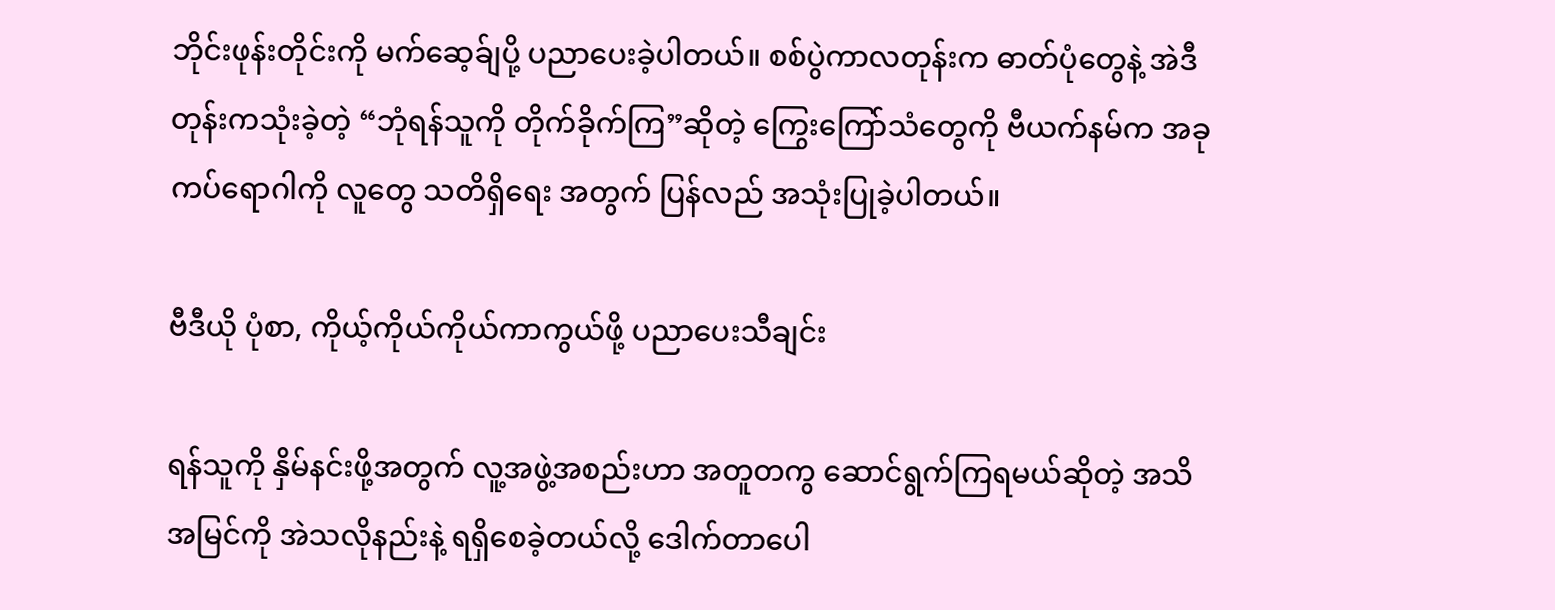ဘိုင်းဖုန်းတိုင်းကို မက်ဆေ့ခ်ျပို့ ပညာပေးခဲ့ပါတယ်။ စစ်ပွဲကာလတုန်းက ဓာတ်ပုံတွေနဲ့ အဲဒီတုန်းကသုံးခဲ့တဲ့ “ဘုံရန်သူကို တိုက်ခိုက်ကြ”ဆိုတဲ့ ကြွေးကြော်သံတွေကို ဗီယက်နမ်က အခုကပ်ရောဂါကို လူတွေ သတိရှိရေး အတွက် ပြန်လည် အသုံးပြုခဲ့ပါတယ်။

ဗီဒီယို ပုံစာ, ကိုယ့်ကိုယ်ကိုယ်ကာကွယ်ဖို့ ပညာပေးသီချင်း

ရန်သူကို နှိမ်နင်းဖို့အတွက် လူ့အဖွဲ့အစည်းဟာ အတူတကွ ဆောင်ရွက်ကြရမယ်ဆိုတဲ့ အသိအမြင်ကို အဲသလိုနည်းနဲ့ ရရှိစေခဲ့တယ်လို့ ဒေါက်တာပေါ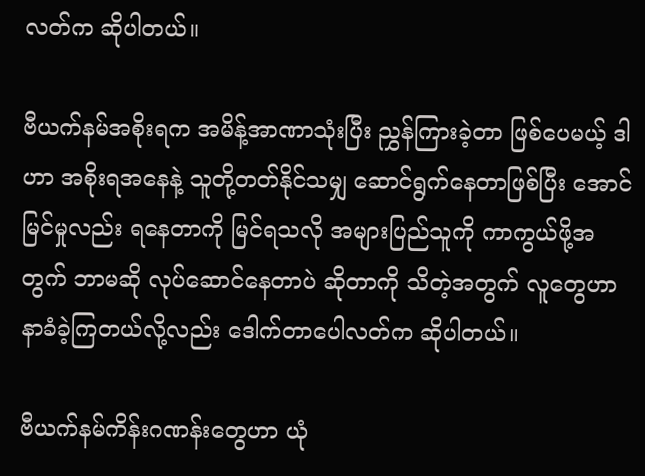လတ်က ဆိုပါတယ်။

ဗီယက်နမ်အစိုးရက အမိန့်အာဏာသုံးပြီး ညွှန်ကြားခဲ့တာ ဖြစ်ပေမယ့် ဒါဟာ အစိုးရအနေနဲ့ သူတို့တတ်နိုင်သမျှ ဆောင်ရွက်နေတာဖြစ်ပြီး အောင်မြင်မှုလည်း ရနေတာကို မြင်ရသလို အများပြည်သူကို ကာကွယ်ဖို့အတွက် ဘာမဆို လုပ်ဆောင်နေတာပဲ ဆိုတာကို သိတဲ့အတွက် လူတွေဟာ နာခံခဲ့ကြတယ်လို့လည်း ဒေါက်တာပေါလတ်က ဆိုပါတယ်။

ဗီယက်နမ်ကိန်းဂဏန်းတွေဟာ ယုံ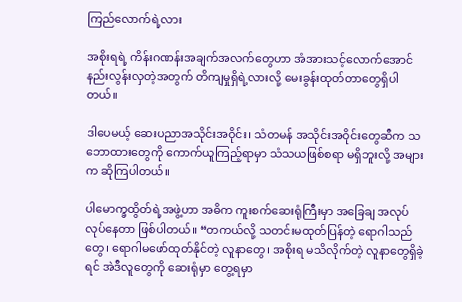ကြည်လောက်ရဲ့လား

အစိုးရရဲ့ ကိန်းဂဏန်းအချက်အလက်တွေဟာ အံအားသင့်လောက်အောင် နည်းလွန်းလှတဲ့အတွက် တိကျမှုရှိရဲ့လားလို့ မေးခွန်းထုတ်တာတွေရှိပါတယ်။

ဒါပေမယ့် ဆေးပညာအသိုင်းအဝိုင်း၊ သံတမန် အသိုင်းအဝိုင်းတွေဆီက သဘောထားတွေကို ကောက်ယူကြည့်ရာမှာ သံသယဖြစ်စရာ မရှိဘူးလို့ အများက ဆိုကြပါတယ်။

ပါမောက္ခထွိတ်ရဲ့အဖွဲ့ဟာ အဓိက ကူးစက်ဆေးရုံကြီးမှာ အခြေချ အလုပ်လုပ်နေတာ ဖြစ်ပါတယ်။ “တကယ်လို့ သတင်းမထုတ်ပြန်တဲ့ ရောဂါသည်တွေ၊ ရောဂါမဖော်ထုတ်နိုင်တဲ့ လူနာတွေ၊ အစိုးရ မသိလိုက်တဲ့ လူနာတွေရှိခဲ့ရင် အဲဒီလူတွေကို ဆေးရုံမှာ တွေ့ရမှာ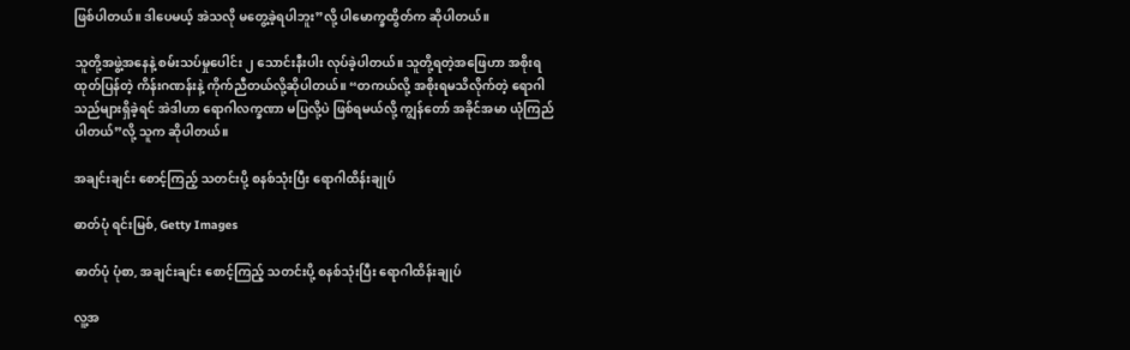ဖြစ်ပါတယ်။ ဒါပေမယ့် အဲသလို မတွေ့ခဲ့ရပါဘူး”လို့ ပါမောက္ခထွိတ်က ဆိုပါတယ်။

သူတို့အဖွဲ့အနေနဲ့ စမ်းသပ်မှုပေါင်း ၂ သောင်းနီးပါး လုပ်ခဲ့ပါတယ်။ သူတို့ရတဲ့အဖြေဟာ အစိုးရ ထုတ်ပြန်တဲ့ ကိန်းဂဏန်းနဲ့ ကိုက်ညီတယ်လို့ဆိုပါတယ်။ “တကယ်လို့ အစိုးရမသိလိုက်တဲ့ ရောဂါသည်များရှိခဲ့ရင် အဲဒါဟာ ရောဂါလက္ခဏာ မပြလို့ပဲ ဖြစ်ရမယ်လို့ ကျွန်တော် အခိုင်အမာ ယုံကြည်ပါတယ်”လို့ သူက ဆိုပါတယ်။

အချင်းချင်း စောင့်ကြည့် သတင်းပို့ စနစ်သုံးပြီး ရောဂါထိန်းချုပ်

ဓာတ်ပုံ ရင်းမြစ်, Getty Images

ဓာတ်ပုံ ပုံစာ, အချင်းချင်း စောင့်ကြည့် သတင်းပို့ စနစ်သုံးပြီး ရောဂါထိန်းချုပ်

လူ့အ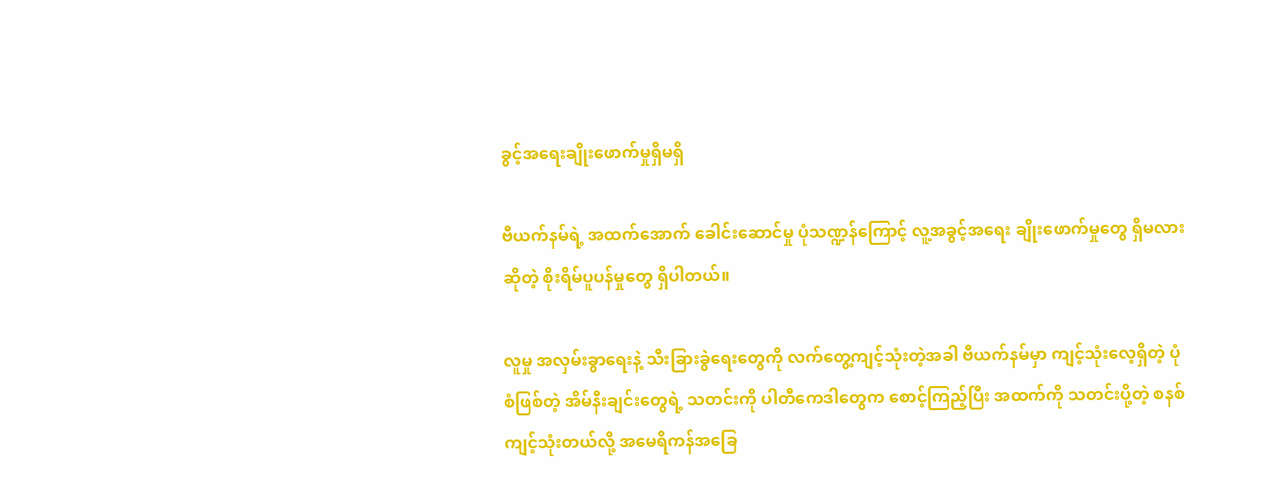ခွင့်အရေးချိုးဖောက်မှုရှိမရှိ

ဗီယက်နမ်ရဲ့ အထက်အောက် ခေါင်းဆောင်မှု ပုံသဏ္ဍန်ကြောင့် လူ့အခွင့်အရေး ချိုးဖောက်မှုတွေ ရှိမလားဆိုတဲ့ စိုးရိမ်ပူပန်မှုတွေ ရှိပါတယ်။

လူမှု အလှမ်းခွာရေးနဲ့ သီးခြားခွဲရေးတွေကို လက်တွေ့ကျင့်သုံးတဲ့အခါ ဗီယက်နမ်မှာ ကျင့်သုံးလေ့ရှိတဲ့ ပုံစံဖြစ်တဲ့ အိမ်နီးချင်းတွေရဲ့ သတင်းကို ပါတီကေဒါတွေက စောင့်ကြည့်ပြီး အထက်ကို သတင်းပို့တဲ့ စနစ်ကျင့်သုံးတယ်လို့ အမေရိကန်အခြေ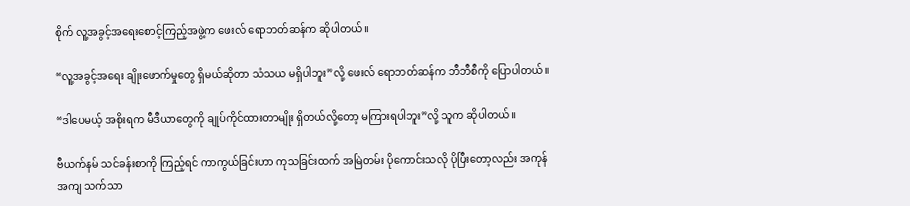စိုက် လူ့အခွင့်အရေးစောင့်ကြည့်အဖွဲ့က ဖေးလ် ရောဘတ်ဆန်က ဆိုပါတယ်။

“လူ့အခွင့်အရေး ချိုးဖောက်မှုတွေ ရှိမယ်ဆိုတာ သံသယ မရှိပါဘူး”လို့ ဖေးလ် ရောဘတ်ဆန်က ဘီဘီစီကို ပြောပါတယ်။

“ဒါပေမယ့် အစိုးရက မီဒီယာတွေကို ချုပ်ကိုင်ထားတာမျိုး ရှိတယ်လို့တော့ မကြားရပါဘူး”လို့ သူက ဆိုပါတယ်။

ဗီယက်နမ် သင်ခန်းစာကို ကြည့်ရင် ကာကွယ်ခြင်းဟာ ကုသခြင်းထက် အမြဲတမ်း ပိုကောင်းသလို ပိုပြီးတော့လည်း အကုန်အကျ သက်သာ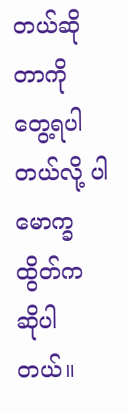တယ်ဆိုတာကို တွေ့ရပါတယ်လို့ ပါမောက္ခထွိတ်က ဆိုပါတယ်။